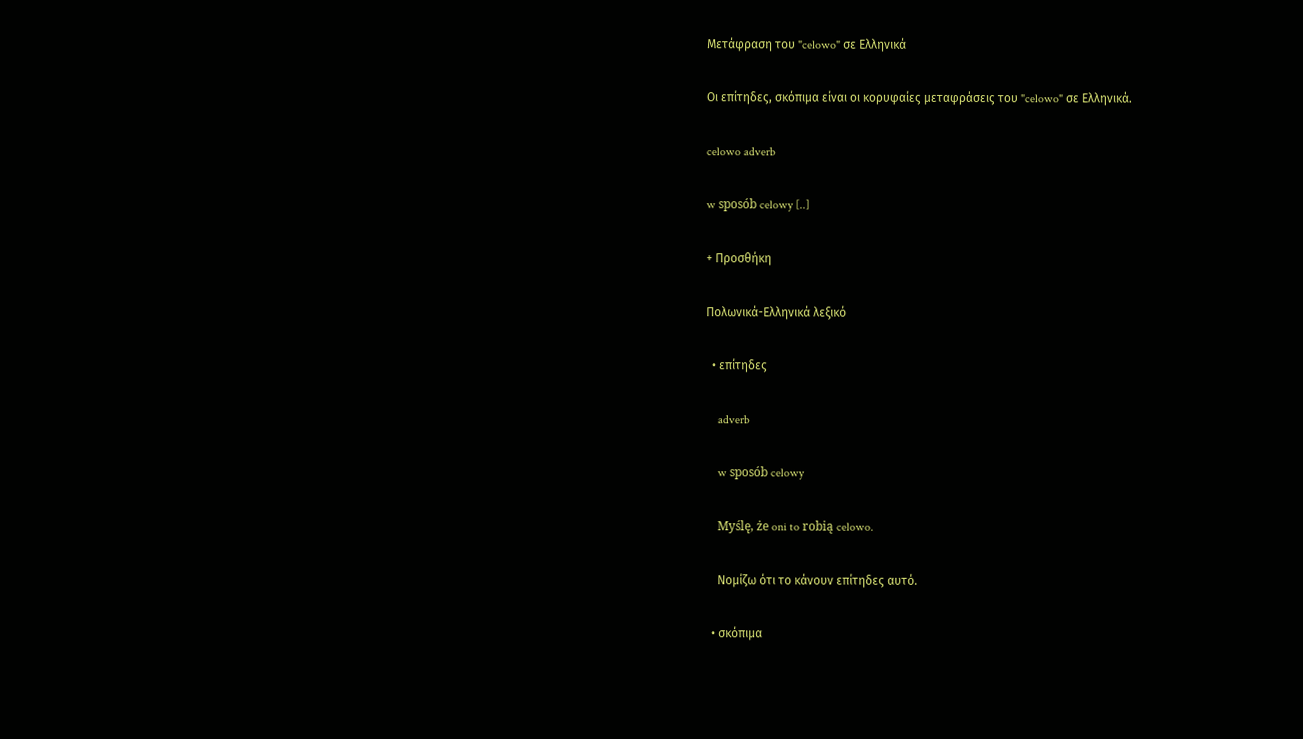Μετάφραση του "celowo" σε Ελληνικά

Οι επίτηδες, σκόπιμα είναι οι κορυφαίες μεταφράσεις του "celowo" σε Ελληνικά.

celowo adverb

w sposób celowy [..]

+ Προσθήκη

Πολωνικά-Ελληνικά λεξικό

  • επίτηδες

    adverb

    w sposób celowy

    Myślę, że oni to robią celowo.

    Νομίζω ότι το κάνουν επίτηδες αυτό.

  • σκόπιμα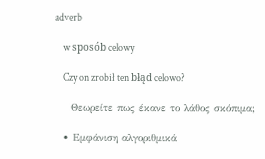adverb

    w sposób celowy

    Czy on zrobił ten błąd celowo?

    Θεωρείτε πως έκανε το λάθος σκόπιμα;

  • Εμφάνιση αλγοριθμικά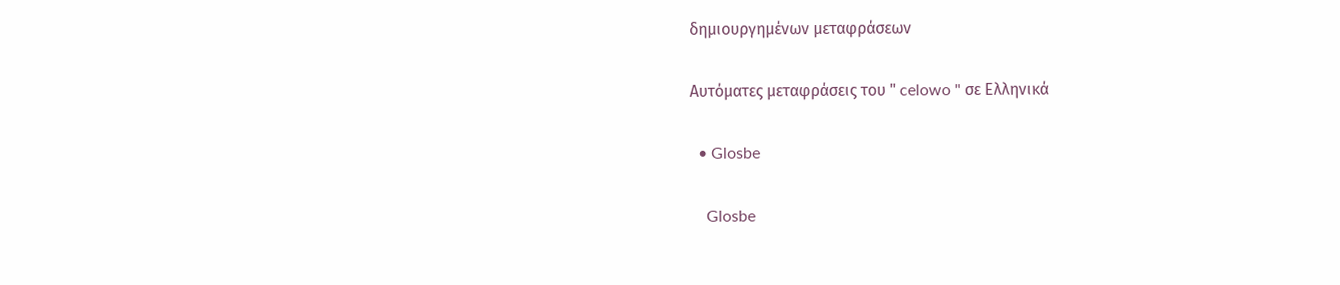δημιουργημένων μεταφράσεων

Αυτόματες μεταφράσεις του " celowo " σε Ελληνικά

  • Glosbe

    Glosbe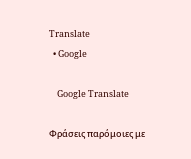Translate
  • Google

    Google Translate

Φράσεις παρόμοιες με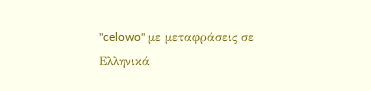"celowo" με μεταφράσεις σε Ελληνικά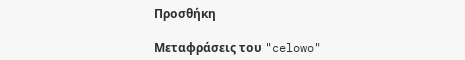Προσθήκη

Μεταφράσεις του "celowo"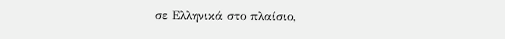σε Ελληνικά στο πλαίσιο,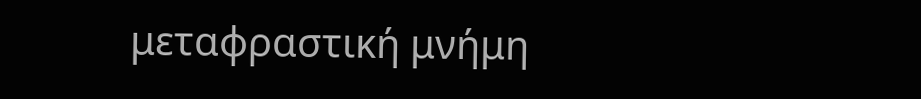μεταφραστική μνήμη